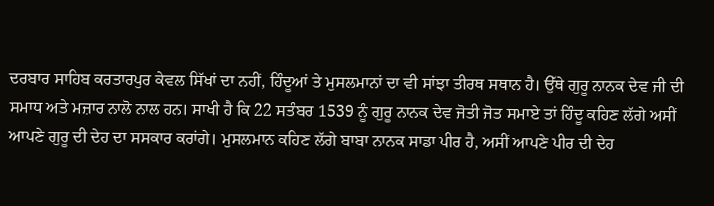ਦਰਬਾਰ ਸਾਹਿਬ ਕਰਤਾਰਪੁਰ ਕੇਵਲ ਸਿੱਖਾਂ ਦਾ ਨਹੀਂ, ਹਿੰਦੂਆਂ ਤੇ ਮੁਸਲਮਾਨਾਂ ਦਾ ਵੀ ਸਾਂਝਾ ਤੀਰਥ ਸਥਾਨ ਹੈ। ਉੱਥੇ ਗੁਰੂ ਨਾਨਕ ਦੇਵ ਜੀ ਦੀ ਸਮਾਧ ਅਤੇ ਮਜ਼ਾਰ ਨਾਲੋ ਨਾਲ ਹਨ। ਸਾਖੀ ਹੈ ਕਿ 22 ਸਤੰਬਰ 1539 ਨੂੰ ਗੁਰੂ ਨਾਨਕ ਦੇਵ ਜੋਤੀ ਜੋਤ ਸਮਾਏ ਤਾਂ ਹਿੰਦੂ ਕਹਿਣ ਲੱਗੇ ਅਸੀਂ ਆਪਣੇ ਗੁਰੂ ਦੀ ਦੇਹ ਦਾ ਸਸਕਾਰ ਕਰਾਂਗੇ। ਮੁਸਲਮਾਨ ਕਹਿਣ ਲੱਗੇ ਬਾਬਾ ਨਾਨਕ ਸਾਡਾ ਪੀਰ ਹੈ, ਅਸੀਂ ਆਪਣੇ ਪੀਰ ਦੀ ਦੇਹ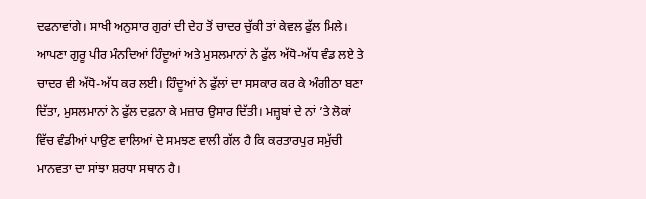ਦਫਨਾਵਾਂਗੇ। ਸਾਖੀ ਅਨੁਸਾਰ ਗੁਰਾਂ ਦੀ ਦੇਹ ਤੋਂ ਚਾਦਰ ਚੁੱਕੀ ਤਾਂ ਕੇਵਲ ਫੁੱਲ ਮਿਲੇ। ਆਪਣਾ ਗੁਰੂ ਪੀਰ ਮੰਨਦਿਆਂ ਹਿੰਦੂਆਂ ਅਤੇ ਮੁਸਲਮਾਨਾਂ ਨੇ ਫੁੱਲ ਅੱਧੋ-ਅੱਧ ਵੰਡ ਲਏ ਤੇ ਚਾਦਰ ਵੀ ਅੱਧੋ-ਅੱਧ ਕਰ ਲਈ। ਹਿੰਦੂਆਂ ਨੇ ਫੁੱਲਾਂ ਦਾ ਸਸਕਾਰ ਕਰ ਕੇ ਅੰਗੀਠਾ ਬਣਾ ਦਿੱਤਾ, ਮੁਸਲਮਾਨਾਂ ਨੇ ਫੁੱਲ ਦਫ਼ਨਾ ਕੇ ਮਜ਼ਾਰ ਉਸਾਰ ਦਿੱਤੀ। ਮਜ਼੍ਹਬਾਂ ਦੇ ਨਾਂ ’ਤੇ ਲੋਕਾਂ ਵਿੱਚ ਵੰਡੀਆਂ ਪਾਉਣ ਵਾਲਿਆਂ ਦੇ ਸਮਝਣ ਵਾਲੀ ਗੱਲ ਹੈ ਕਿ ਕਰਤਾਰਪੁਰ ਸਮੁੱਚੀ ਮਾਨਵਤਾ ਦਾ ਸਾਂਝਾ ਸ਼ਰਧਾ ਸਥਾਨ ਹੈ।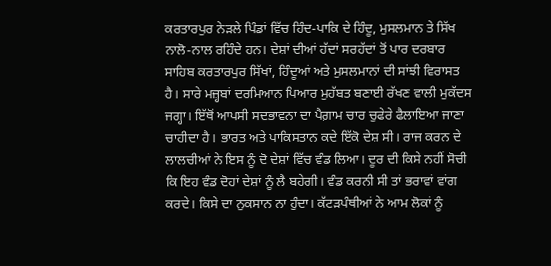ਕਰਤਾਰਪੁਰ ਨੇੜਲੇ ਪਿੰਡਾਂ ਵਿੱਚ ਹਿੰਦ-ਪਾਕਿ ਦੇ ਹਿੰਦੂ, ਮੁਸਲਮਾਨ ਤੇ ਸਿੱਖ ਨਾਲੋ-ਨਾਲ ਰਹਿੰਦੇ ਹਨ। ਦੇਸ਼ਾਂ ਦੀਆਂ ਹੱਦਾਂ ਸਰਹੱਦਾਂ ਤੋਂ ਪਾਰ ਦਰਬਾਰ ਸਾਹਿਬ ਕਰਤਾਰਪੁਰ ਸਿੱਖਾਂ, ਹਿੰਦੂਆਂ ਅਤੇ ਮੁਸਲਮਾਨਾਂ ਦੀ ਸਾਂਝੀ ਵਿਰਾਸਤ ਹੈ। ਸਾਰੇ ਮਜ਼੍ਹਬਾਂ ਦਰਮਿਆਨ ਪਿਆਰ ਮੁਹੱਬਤ ਬਣਾਈ ਰੱਖਣ ਵਾਲੀ ਮੁਕੱਦਸ ਜਗ੍ਹਾ। ਇੱਥੋਂ ਆਪਸੀ ਸਦਭਾਵਨਾ ਦਾ ਪੈਗ਼ਾਮ ਚਾਰ ਚੁਫੇਰੇ ਫੈਲਾਇਆ ਜਾਣਾ ਚਾਹੀਦਾ ਹੈ। ਭਾਰਤ ਅਤੇ ਪਾਕਿਸਤਾਨ ਕਦੇ ਇੱਕੋ ਦੇਸ਼ ਸੀ। ਰਾਜ ਕਰਨ ਦੇ ਲਾਲਚੀਆਂ ਨੇ ਇਸ ਨੂੰ ਦੋ ਦੇਸ਼ਾਂ ਵਿੱਚ ਵੰਡ ਲਿਆ। ਦੂਰ ਦੀ ਕਿਸੇ ਨਹੀਂ ਸੋਚੀ ਕਿ ਇਹ ਵੰਡ ਦੋਹਾਂ ਦੇਸ਼ਾਂ ਨੂੰ ਲੈ ਬਹੇਗੀ। ਵੰਡ ਕਰਨੀ ਸੀ ਤਾਂ ਭਰਾਵਾਂ ਵਾਂਗ ਕਰਦੇ। ਕਿਸੇ ਦਾ ਨੁਕਸਾਨ ਨਾ ਹੁੰਦਾ। ਕੱਟੜਪੰਥੀਆਂ ਨੇ ਆਮ ਲੋਕਾਂ ਨੂੰ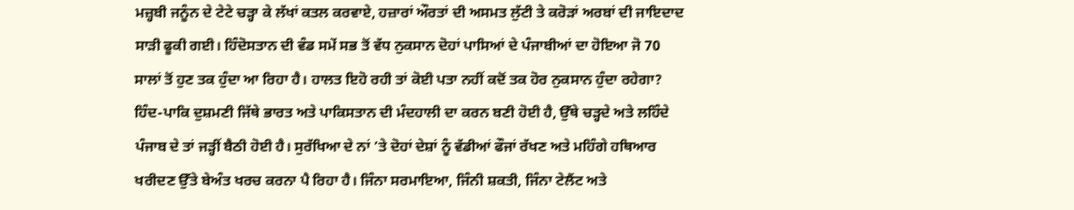ਮਜ਼੍ਹਬੀ ਜਨੂੰਨ ਦੇ ਟੇਟੇ ਚੜ੍ਹਾ ਕੇ ਲੱਖਾਂ ਕਤਲ ਕਰਵਾਏ, ਹਜ਼ਾਰਾਂ ਔਰਤਾਂ ਦੀ ਅਸਮਤ ਲੁੱਟੀ ਤੇ ਕਰੋੜਾਂ ਅਰਬਾਂ ਦੀ ਜਾਇਦਾਦ ਸਾੜੀ ਫੂਕੀ ਗਈ। ਹਿੰਦੋਸਤਾਨ ਦੀ ਵੰਡ ਸਮੇਂ ਸਭ ਤੋਂ ਵੱਧ ਨੁਕਸਾਨ ਦੋਹਾਂ ਪਾਸਿਆਂ ਦੇ ਪੰਜਾਬੀਆਂ ਦਾ ਹੋਇਆ ਜੋ 70 ਸਾਲਾਂ ਤੋਂ ਹੁਣ ਤਕ ਹੁੰਦਾ ਆ ਰਿਹਾ ਹੈ। ਹਾਲਤ ਇਹੋ ਰਹੀ ਤਾਂ ਕੋਈ ਪਤਾ ਨਹੀਂ ਕਦੋਂ ਤਕ ਹੋਰ ਨੁਕਸਾਨ ਹੁੰਦਾ ਰਹੇਗਾ?
ਹਿੰਦ-ਪਾਕਿ ਦੁਸ਼ਮਣੀ ਜਿੱਥੇ ਭਾਰਤ ਅਤੇ ਪਾਕਿਸਤਾਨ ਦੀ ਮੰਦਹਾਲੀ ਦਾ ਕਰਨ ਬਣੀ ਹੋਈ ਹੈ, ਉੱਥੇ ਚੜ੍ਹਦੇ ਅਤੇ ਲਹਿੰਦੇ ਪੰਜਾਬ ਦੇ ਤਾਂ ਜੜ੍ਹੀਂ ਬੈਠੀ ਹੋਈ ਹੈ। ਸੁਰੱਖਿਆ ਦੇ ਨਾਂ ’ਤੇ ਦੋਹਾਂ ਦੇਸ਼ਾਂ ਨੂੰ ਵੱਡੀਆਂ ਫੌਜਾਂ ਰੱਖਣ ਅਤੇ ਮਹਿੰਗੇ ਹਥਿਆਰ ਖਰੀਦਣ ਉੱਤੇ ਬੇਅੰਤ ਖਰਚ ਕਰਨਾ ਪੈ ਰਿਹਾ ਹੈ। ਜਿੰਨਾ ਸਰਮਾਇਆ, ਜਿੰਨੀ ਸ਼ਕਤੀ, ਜਿੰਨਾ ਟੇਲੈਂਟ ਅਤੇ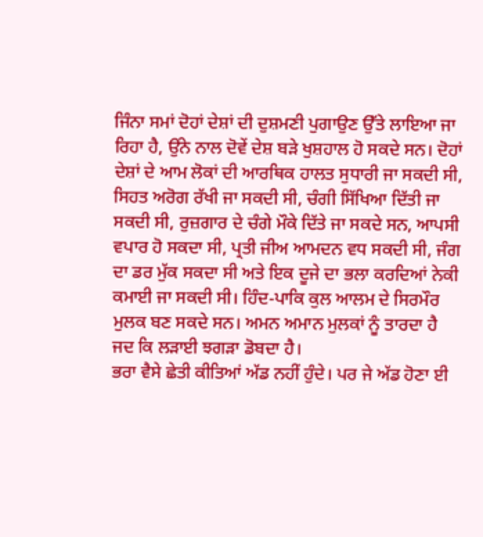ਜਿੰਨਾ ਸਮਾਂ ਦੋਹਾਂ ਦੇਸ਼ਾਂ ਦੀ ਦੁਸ਼ਮਣੀ ਪੁਗਾਉਣ ਉੱਤੇ ਲਾਇਆ ਜਾ ਰਿਹਾ ਹੈ, ਉਂਨੇ ਨਾਲ ਦੋਵੇਂ ਦੇਸ਼ ਬੜੇ ਖੁਸ਼ਹਾਲ ਹੋ ਸਕਦੇ ਸਨ। ਦੋਹਾਂ ਦੇਸ਼ਾਂ ਦੇ ਆਮ ਲੋਕਾਂ ਦੀ ਆਰਥਿਕ ਹਾਲਤ ਸੁਧਾਰੀ ਜਾ ਸਕਦੀ ਸੀ, ਸਿਹਤ ਅਰੋਗ ਰੱਖੀ ਜਾ ਸਕਦੀ ਸੀ, ਚੰਗੀ ਸਿੱਖਿਆ ਦਿੱਤੀ ਜਾ ਸਕਦੀ ਸੀ, ਰੁਜ਼ਗਾਰ ਦੇ ਚੰਗੇ ਮੌਕੇ ਦਿੱਤੇ ਜਾ ਸਕਦੇ ਸਨ, ਆਪਸੀ ਵਪਾਰ ਹੋ ਸਕਦਾ ਸੀ, ਪ੍ਰਤੀ ਜੀਅ ਆਮਦਨ ਵਧ ਸਕਦੀ ਸੀ, ਜੰਗ ਦਾ ਡਰ ਮੁੱਕ ਸਕਦਾ ਸੀ ਅਤੇ ਇਕ ਦੂਜੇ ਦਾ ਭਲਾ ਕਰਦਿਆਂ ਨੇਕੀ ਕਮਾਈ ਜਾ ਸਕਦੀ ਸੀ। ਹਿੰਦ-ਪਾਕਿ ਕੁਲ ਆਲਮ ਦੇ ਸਿਰਮੌਰ ਮੁਲਕ ਬਣ ਸਕਦੇ ਸਨ। ਅਮਨ ਅਮਾਨ ਮੁਲਕਾਂ ਨੂੰ ਤਾਰਦਾ ਹੈ ਜਦ ਕਿ ਲੜਾਈ ਝਗੜਾ ਡੋਬਦਾ ਹੈ।
ਭਰਾ ਵੈਸੇ ਛੇਤੀ ਕੀਤਿਆਂ ਅੱਡ ਨਹੀਂ ਹੁੰਦੇ। ਪਰ ਜੇ ਅੱਡ ਹੋਣਾ ਈ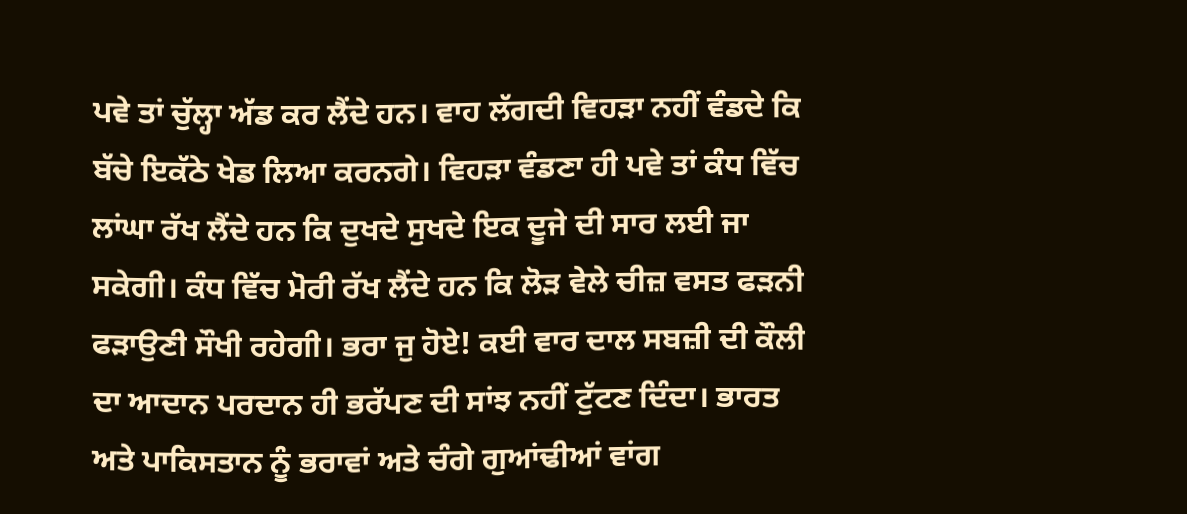ਪਵੇ ਤਾਂ ਚੁੱਲ੍ਹਾ ਅੱਡ ਕਰ ਲੈਂਦੇ ਹਨ। ਵਾਹ ਲੱਗਦੀ ਵਿਹੜਾ ਨਹੀਂ ਵੰਡਦੇ ਕਿ ਬੱਚੇ ਇਕੱਠੇ ਖੇਡ ਲਿਆ ਕਰਨਗੇ। ਵਿਹੜਾ ਵੰਡਣਾ ਹੀ ਪਵੇ ਤਾਂ ਕੰਧ ਵਿੱਚ ਲਾਂਘਾ ਰੱਖ ਲੈਂਦੇ ਹਨ ਕਿ ਦੁਖਦੇ ਸੁਖਦੇ ਇਕ ਦੂਜੇ ਦੀ ਸਾਰ ਲਈ ਜਾ ਸਕੇਗੀ। ਕੰਧ ਵਿੱਚ ਮੋਰੀ ਰੱਖ ਲੈਂਦੇ ਹਨ ਕਿ ਲੋੜ ਵੇਲੇ ਚੀਜ਼ ਵਸਤ ਫੜਨੀ ਫੜਾਉਣੀ ਸੌਖੀ ਰਹੇਗੀ। ਭਰਾ ਜੁ ਹੋਏ! ਕਈ ਵਾਰ ਦਾਲ ਸਬਜ਼ੀ ਦੀ ਕੌਲੀ ਦਾ ਆਦਾਨ ਪਰਦਾਨ ਹੀ ਭਰੱਪਣ ਦੀ ਸਾਂਝ ਨਹੀਂ ਟੁੱਟਣ ਦਿੰਦਾ। ਭਾਰਤ ਅਤੇ ਪਾਕਿਸਤਾਨ ਨੂੰ ਭਰਾਵਾਂ ਅਤੇ ਚੰਗੇ ਗੁਆਂਢੀਆਂ ਵਾਂਗ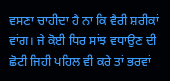ਵਸਣਾ ਚਾਹੀਦਾ ਹੈ ਨਾ ਕਿ ਵੈਰੀ ਸ਼ਰੀਕਾਂ ਵਾਂਗ। ਜੇ ਕੋਈ ਧਿਰ ਸਾਂਝ ਵਧਾਉਣ ਦੀ ਛੋਟੀ ਜਿਹੀ ਪਹਿਲ ਵੀ ਕਰੇ ਤਾਂ ਭਰਵਾਂ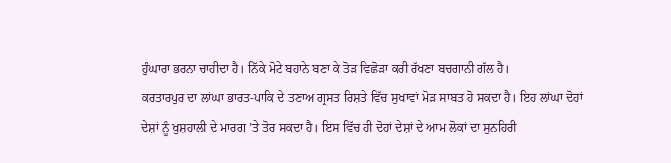ਹੁੰਘਾਰਾ ਭਰਨਾ ਚਾਹੀਦਾ ਹੈ। ਨਿੱਕੇ ਮੋਟੇ ਬਹਾਨੇ ਬਣਾ ਕੇ ਤੋੜ ਵਿਛੋੜਾ ਕਰੀ ਰੱਖਣਾ ਬਚਗਾਨੀ ਗੱਲ ਹੈ।
ਕਰਤਾਰਪੁਰ ਦਾ ਲਾਂਘਾ ਭਾਰਤ-ਪਾਕਿ ਦੇ ਤਣਾਅ ਗ੍ਰਸਤ ਰਿਸ਼ਤੇ ਵਿੱਚ ਸੁਖਾਵਾਂ ਮੋੜ ਸਾਬਤ ਹੋ ਸਕਦਾ ਹੈ। ਇਹ ਲਾਂਘਾ ਦੋਹਾਂ ਦੇਸ਼ਾਂ ਨੂੰ ਖੁਸ਼ਹਾਲੀ ਦੇ ਮਾਰਗ ’ਤੇ ਤੋਰ ਸਕਦਾ ਹੈ। ਇਸ ਵਿੱਚ ਹੀ ਦੋਹਾਂ ਦੇਸ਼ਾਂ ਦੇ ਆਮ ਲੋਕਾਂ ਦਾ ਸੁਨਹਿਰੀ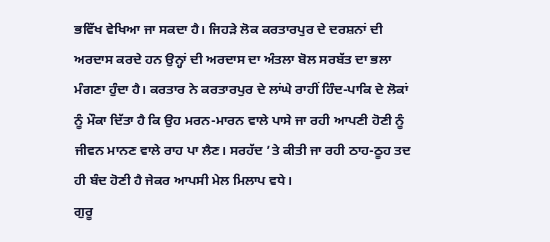ਭਵਿੱਖ ਵੇਖਿਆ ਜਾ ਸਕਦਾ ਹੈ। ਜਿਹੜੇ ਲੋਕ ਕਰਤਾਰਪੁਰ ਦੇ ਦਰਸ਼ਨਾਂ ਦੀ ਅਰਦਾਸ ਕਰਦੇ ਹਨ ਉਨ੍ਹਾਂ ਦੀ ਅਰਦਾਸ ਦਾ ਅੰਤਲਾ ਬੋਲ ਸਰਬੱਤ ਦਾ ਭਲਾ ਮੰਗਣਾ ਹੁੰਦਾ ਹੈ। ਕਰਤਾਰ ਨੇ ਕਰਤਾਰਪੁਰ ਦੇ ਲਾਂਘੇ ਰਾਹੀਂ ਹਿੰਦ-ਪਾਕਿ ਦੇ ਲੋਕਾਂ ਨੂੰ ਮੌਕਾ ਦਿੱਤਾ ਹੈ ਕਿ ਉਹ ਮਰਨ-ਮਾਰਨ ਵਾਲੇ ਪਾਸੇ ਜਾ ਰਹੀ ਆਪਣੀ ਹੋਣੀ ਨੂੰ ਜੀਵਨ ਮਾਨਣ ਵਾਲੇ ਰਾਹ ਪਾ ਲੈਣ। ਸਰਹੱਦ ’ਤੇ ਕੀਤੀ ਜਾ ਰਹੀ ਠਾਹ-ਠੂਹ ਤਦ ਹੀ ਬੰਦ ਹੋਣੀ ਹੈ ਜੇਕਰ ਆਪਸੀ ਮੇਲ ਮਿਲਾਪ ਵਧੇ।
ਗੁਰੂ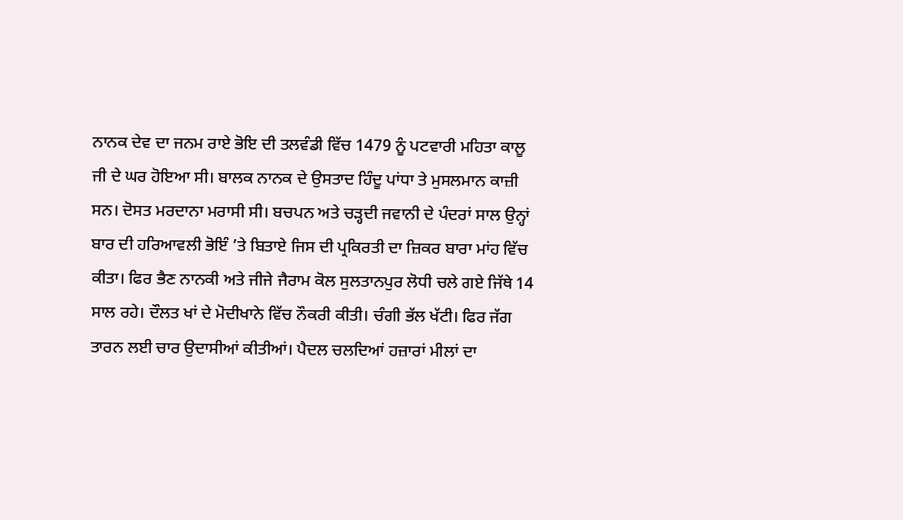ਨਾਨਕ ਦੇਵ ਦਾ ਜਨਮ ਰਾਏ ਭੋਇ ਦੀ ਤਲਵੰਡੀ ਵਿੱਚ 1479 ਨੂੰ ਪਟਵਾਰੀ ਮਹਿਤਾ ਕਾਲੂ ਜੀ ਦੇ ਘਰ ਹੋਇਆ ਸੀ। ਬਾਲਕ ਨਾਨਕ ਦੇ ਉਸਤਾਦ ਹਿੰਦੂ ਪਾਂਧਾ ਤੇ ਮੁਸਲਮਾਨ ਕਾਜ਼ੀ ਸਨ। ਦੋਸਤ ਮਰਦਾਨਾ ਮਰਾਸੀ ਸੀ। ਬਚਪਨ ਅਤੇ ਚੜ੍ਹਦੀ ਜਵਾਨੀ ਦੇ ਪੰਦਰਾਂ ਸਾਲ ਉਨ੍ਹਾਂ ਬਾਰ ਦੀ ਹਰਿਆਵਲੀ ਭੋਇੰ ’ਤੇ ਬਿਤਾਏ ਜਿਸ ਦੀ ਪ੍ਰਕਿਰਤੀ ਦਾ ਜ਼ਿਕਰ ਬਾਰਾ ਮਾਂਹ ਵਿੱਚ ਕੀਤਾ। ਫਿਰ ਭੈਣ ਨਾਨਕੀ ਅਤੇ ਜੀਜੇ ਜੈਰਾਮ ਕੋਲ ਸੁਲਤਾਨਪੁਰ ਲੋਧੀ ਚਲੇ ਗਏ ਜਿੱਥੇ 14 ਸਾਲ ਰਹੇ। ਦੌਲਤ ਖਾਂ ਦੇ ਮੋਦੀਖਾਨੇ ਵਿੱਚ ਨੌਕਰੀ ਕੀਤੀ। ਚੰਗੀ ਭੱਲ ਖੱਟੀ। ਫਿਰ ਜੱਗ ਤਾਰਨ ਲਈ ਚਾਰ ਉਦਾਸੀਆਂ ਕੀਤੀਆਂ। ਪੈਦਲ ਚਲਦਿਆਂ ਹਜ਼ਾਰਾਂ ਮੀਲਾਂ ਦਾ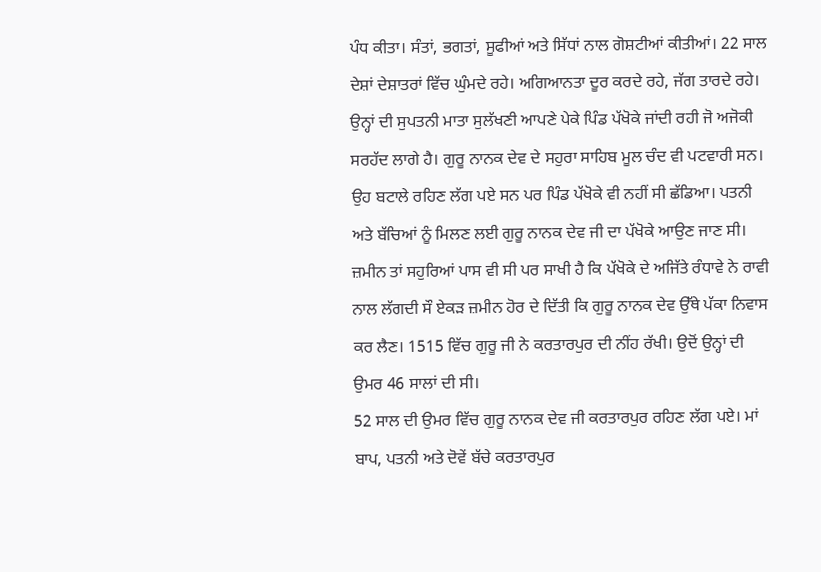ਪੰਧ ਕੀਤਾ। ਸੰਤਾਂ, ਭਗਤਾਂ, ਸੂਫੀਆਂ ਅਤੇ ਸਿੱਧਾਂ ਨਾਲ ਗੋਸ਼ਟੀਆਂ ਕੀਤੀਆਂ। 22 ਸਾਲ ਦੇਸ਼ਾਂ ਦੇਸ਼ਾਤਰਾਂ ਵਿੱਚ ਘੁੰਮਦੇ ਰਹੇ। ਅਗਿਆਨਤਾ ਦੂਰ ਕਰਦੇ ਰਹੇ, ਜੱਗ ਤਾਰਦੇ ਰਹੇ। ਉਨ੍ਹਾਂ ਦੀ ਸੁਪਤਨੀ ਮਾਤਾ ਸੁਲੱਖਣੀ ਆਪਣੇ ਪੇਕੇ ਪਿੰਡ ਪੱਖੋਕੇ ਜਾਂਦੀ ਰਹੀ ਜੋ ਅਜੋਕੀ ਸਰਹੱਦ ਲਾਗੇ ਹੈ। ਗੁਰੂ ਨਾਨਕ ਦੇਵ ਦੇ ਸਹੁਰਾ ਸਾਹਿਬ ਮੂਲ ਚੰਦ ਵੀ ਪਟਵਾਰੀ ਸਨ। ਉਹ ਬਟਾਲੇ ਰਹਿਣ ਲੱਗ ਪਏ ਸਨ ਪਰ ਪਿੰਡ ਪੱਖੋਕੇ ਵੀ ਨਹੀਂ ਸੀ ਛੱਡਿਆ। ਪਤਨੀ ਅਤੇ ਬੱਚਿਆਂ ਨੂੰ ਮਿਲਣ ਲਈ ਗੁਰੂ ਨਾਨਕ ਦੇਵ ਜੀ ਦਾ ਪੱਖੋਕੇ ਆਉਣ ਜਾਣ ਸੀ। ਜ਼ਮੀਨ ਤਾਂ ਸਹੁਰਿਆਂ ਪਾਸ ਵੀ ਸੀ ਪਰ ਸਾਖੀ ਹੈ ਕਿ ਪੱਖੋਕੇ ਦੇ ਅਜਿੱਤੇ ਰੰਧਾਵੇ ਨੇ ਰਾਵੀ ਨਾਲ ਲੱਗਦੀ ਸੌ ਏਕੜ ਜ਼ਮੀਨ ਹੋਰ ਦੇ ਦਿੱਤੀ ਕਿ ਗੁਰੂ ਨਾਨਕ ਦੇਵ ਉੱਥੇ ਪੱਕਾ ਨਿਵਾਸ ਕਰ ਲੈਣ। 1515 ਵਿੱਚ ਗੁਰੂ ਜੀ ਨੇ ਕਰਤਾਰਪੁਰ ਦੀ ਨੀਂਹ ਰੱਖੀ। ਉਦੋਂ ਉਨ੍ਹਾਂ ਦੀ ਉਮਰ 46 ਸਾਲਾਂ ਦੀ ਸੀ।
52 ਸਾਲ ਦੀ ਉਮਰ ਵਿੱਚ ਗੁਰੂ ਨਾਨਕ ਦੇਵ ਜੀ ਕਰਤਾਰਪੁਰ ਰਹਿਣ ਲੱਗ ਪਏ। ਮਾਂ ਬਾਪ, ਪਤਨੀ ਅਤੇ ਦੋਵੇਂ ਬੱਚੇ ਕਰਤਾਰਪੁਰ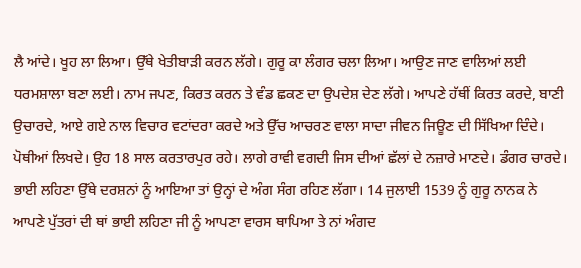ਲੈ ਆਂਦੇ। ਖੂਹ ਲਾ ਲਿਆ। ਉੱਥੇ ਖੇਤੀਬਾੜੀ ਕਰਨ ਲੱਗੇ। ਗੁਰੂ ਕਾ ਲੰਗਰ ਚਲਾ ਲਿਆ। ਆਉਣ ਜਾਣ ਵਾਲਿਆਂ ਲਈ ਧਰਮਸ਼ਾਲਾ ਬਣਾ ਲਈ। ਨਾਮ ਜਪਣ, ਕਿਰਤ ਕਰਨ ਤੇ ਵੰਡ ਛਕਣ ਦਾ ਉਪਦੇਸ਼ ਦੇਣ ਲੱਗੇ। ਆਪਣੇ ਹੱਥੀਂ ਕਿਰਤ ਕਰਦੇ, ਬਾਣੀ ਉਚਾਰਦੇ, ਆਏ ਗਏ ਨਾਲ ਵਿਚਾਰ ਵਟਾਂਦਰਾ ਕਰਦੇ ਅਤੇ ਉੱਚ ਆਚਰਣ ਵਾਲਾ ਸਾਦਾ ਜੀਵਨ ਜਿਊਣ ਦੀ ਸਿੱਖਿਆ ਦਿੰਦੇ। ਪੋਥੀਆਂ ਲਿਖਦੇ। ਉਹ 18 ਸਾਲ ਕਰਤਾਰਪੁਰ ਰਹੇ। ਲਾਗੇ ਰਾਵੀ ਵਗਦੀ ਜਿਸ ਦੀਆਂ ਛੱਲਾਂ ਦੇ ਨਜ਼ਾਰੇ ਮਾਣਦੇ। ਡੰਗਰ ਚਾਰਦੇ। ਭਾਈ ਲਹਿਣਾ ਉੱਥੇ ਦਰਸ਼ਨਾਂ ਨੂੰ ਆਇਆ ਤਾਂ ਉਨ੍ਹਾਂ ਦੇ ਅੰਗ ਸੰਗ ਰਹਿਣ ਲੱਗਾ। 14 ਜੁਲਾਈ 1539 ਨੂੰ ਗੁਰੂ ਨਾਨਕ ਨੇ ਆਪਣੇ ਪੁੱਤਰਾਂ ਦੀ ਥਾਂ ਭਾਈ ਲਹਿਣਾ ਜੀ ਨੂੰ ਆਪਣਾ ਵਾਰਸ ਥਾਪਿਆ ਤੇ ਨਾਂ ਅੰਗਦ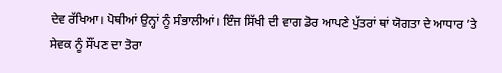ਦੇਵ ਰੱਖਿਆ। ਪੋਥੀਆਂ ਉਨ੍ਹਾਂ ਨੂੰ ਸੰਭਾਲੀਆਂ। ਇੰਜ ਸਿੱਖੀ ਦੀ ਵਾਗ ਡੋਰ ਆਪਣੇ ਪੁੱਤਰਾਂ ਥਾਂ ਯੋਗਤਾ ਦੇ ਆਧਾਰ ’ਤੇ ਸੇਵਕ ਨੂੰ ਸੌਂਪਣ ਦਾ ਤੋਰਾ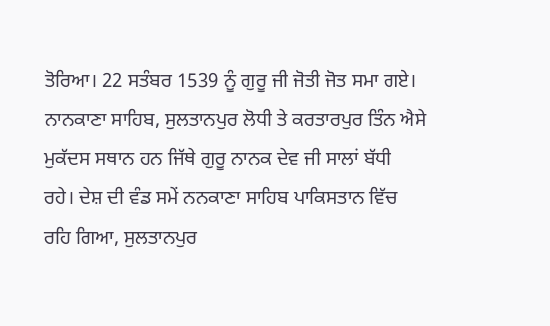ਤੋਰਿਆ। 22 ਸਤੰਬਰ 1539 ਨੂੰ ਗੁਰੂ ਜੀ ਜੋਤੀ ਜੋਤ ਸਮਾ ਗਏ।
ਨਾਨਕਾਣਾ ਸਾਹਿਬ, ਸੁਲਤਾਨਪੁਰ ਲੋਧੀ ਤੇ ਕਰਤਾਰਪੁਰ ਤਿੰਨ ਐਸੇ ਮੁਕੱਦਸ ਸਥਾਨ ਹਨ ਜਿੱਥੇ ਗੁਰੂ ਨਾਨਕ ਦੇਵ ਜੀ ਸਾਲਾਂ ਬੱਧੀ ਰਹੇ। ਦੇਸ਼ ਦੀ ਵੰਡ ਸਮੇਂ ਨਨਕਾਣਾ ਸਾਹਿਬ ਪਾਕਿਸਤਾਨ ਵਿੱਚ ਰਹਿ ਗਿਆ, ਸੁਲਤਾਨਪੁਰ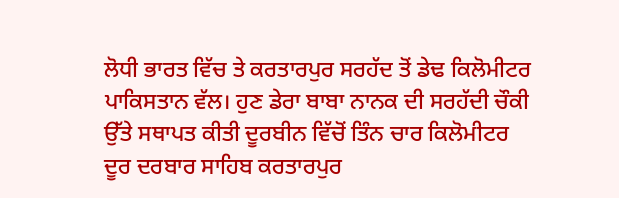ਲੋਧੀ ਭਾਰਤ ਵਿੱਚ ਤੇ ਕਰਤਾਰਪੁਰ ਸਰਹੱਦ ਤੋਂ ਡੇਢ ਕਿਲੋਮੀਟਰ ਪਾਕਿਸਤਾਨ ਵੱਲ। ਹੁਣ ਡੇਰਾ ਬਾਬਾ ਨਾਨਕ ਦੀ ਸਰਹੱਦੀ ਚੌਕੀ ਉੱਤੇ ਸਥਾਪਤ ਕੀਤੀ ਦੂਰਬੀਨ ਵਿੱਚੋਂ ਤਿੰਨ ਚਾਰ ਕਿਲੋਮੀਟਰ ਦੂਰ ਦਰਬਾਰ ਸਾਹਿਬ ਕਰਤਾਰਪੁਰ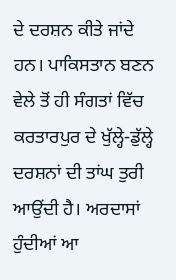ਦੇ ਦਰਸ਼ਨ ਕੀਤੇ ਜਾਂਦੇ ਹਨ। ਪਾਕਿਸਤਾਨ ਬਣਨ ਵੇਲੇ ਤੋਂ ਹੀ ਸੰਗਤਾਂ ਵਿੱਚ ਕਰਤਾਰਪੁਰ ਦੇ ਖੁੱਲ੍ਹੇ-ਡੁੱਲ੍ਹੇ ਦਰਸ਼ਨਾਂ ਦੀ ਤਾਂਘ ਤੁਰੀ ਆਉਂਦੀ ਹੈ। ਅਰਦਾਸਾਂ ਹੁੰਦੀਆਂ ਆ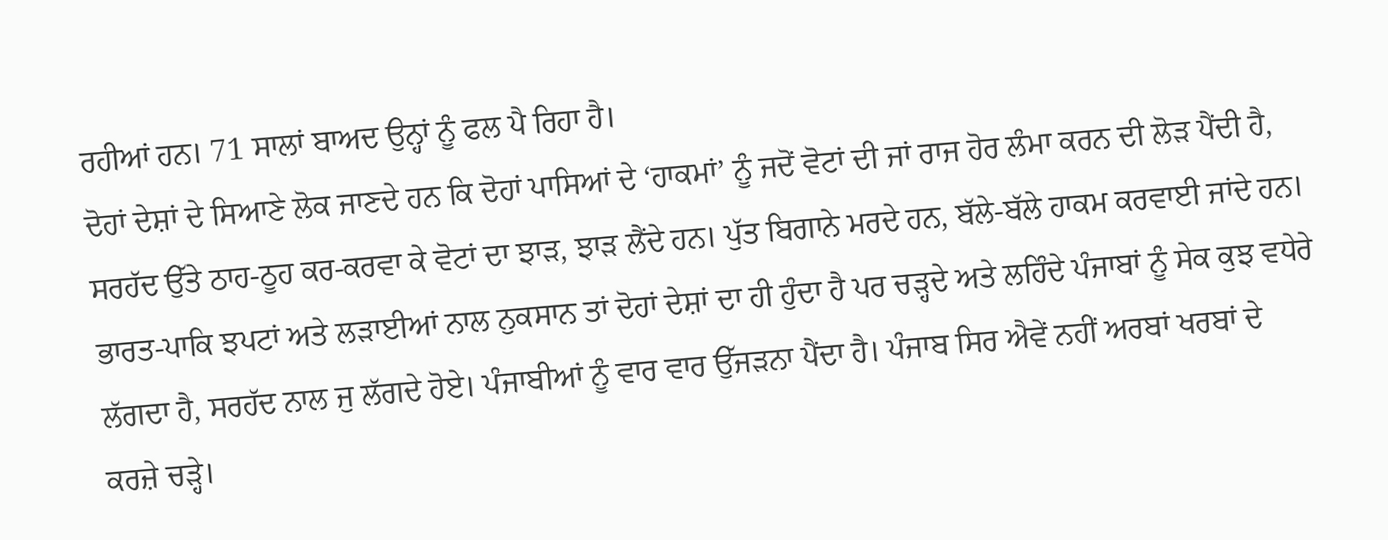ਰਹੀਆਂ ਹਨ। 71 ਸਾਲਾਂ ਬਾਅਦ ਉਨ੍ਹਾਂ ਨੂੰ ਫਲ ਪੈ ਰਿਹਾ ਹੈ।
ਦੋਹਾਂ ਦੇਸ਼ਾਂ ਦੇ ਸਿਆਣੇ ਲੋਕ ਜਾਣਦੇ ਹਨ ਕਿ ਦੋਹਾਂ ਪਾਸਿਆਂ ਦੇ ‘ਹਾਕਮਾਂ’ ਨੂੰ ਜਦੋਂ ਵੋਟਾਂ ਦੀ ਜਾਂ ਰਾਜ ਹੋਰ ਲੰਮਾ ਕਰਨ ਦੀ ਲੋੜ ਪੈਂਦੀ ਹੈ, ਸਰਹੱਦ ਉੱਤੇ ਠਾਹ-ਠੂਹ ਕਰ-ਕਰਵਾ ਕੇ ਵੋਟਾਂ ਦਾ ਝਾੜ, ਝਾੜ ਲੈਂਦੇ ਹਨ। ਪੁੱਤ ਬਿਗਾਨੇ ਮਰਦੇ ਹਨ, ਬੱਲੇ-ਬੱਲੇ ਹਾਕਮ ਕਰਵਾਈ ਜਾਂਦੇ ਹਨ। ਭਾਰਤ-ਪਾਕਿ ਝਪਟਾਂ ਅਤੇ ਲੜਾਈਆਂ ਨਾਲ ਨੁਕਸਾਨ ਤਾਂ ਦੋਹਾਂ ਦੇਸ਼ਾਂ ਦਾ ਹੀ ਹੁੰਦਾ ਹੈ ਪਰ ਚੜ੍ਹਦੇ ਅਤੇ ਲਹਿੰਦੇ ਪੰਜਾਬਾਂ ਨੂੰ ਸੇਕ ਕੁਝ ਵਧੇਰੇ ਲੱਗਦਾ ਹੈ, ਸਰਹੱਦ ਨਾਲ ਜੁ ਲੱਗਦੇ ਹੋਏ। ਪੰਜਾਬੀਆਂ ਨੂੰ ਵਾਰ ਵਾਰ ਉੱਜੜਨਾ ਪੈਂਦਾ ਹੈ। ਪੰਜਾਬ ਸਿਰ ਐਵੇਂ ਨਹੀਂ ਅਰਬਾਂ ਖਰਬਾਂ ਦੇ ਕਰਜ਼ੇ ਚੜ੍ਹੇ।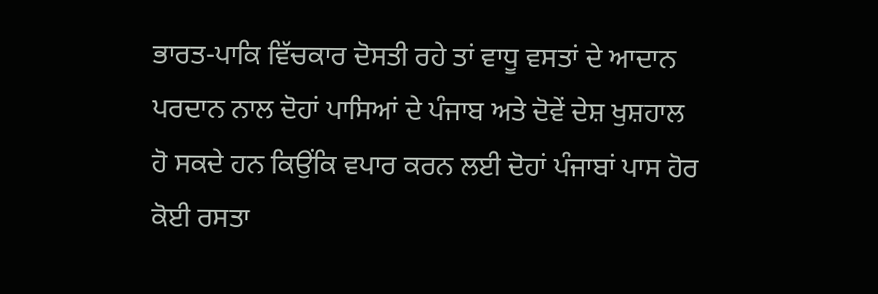ਭਾਰਤ-ਪਾਕਿ ਵਿੱਚਕਾਰ ਦੋਸਤੀ ਰਹੇ ਤਾਂ ਵਾਧੂ ਵਸਤਾਂ ਦੇ ਆਦਾਨ ਪਰਦਾਨ ਨਾਲ ਦੋਹਾਂ ਪਾਸਿਆਂ ਦੇ ਪੰਜਾਬ ਅਤੇ ਦੋਵੇਂ ਦੇਸ਼ ਖੁਸ਼ਹਾਲ ਹੋ ਸਕਦੇ ਹਨ ਕਿਉਂਕਿ ਵਪਾਰ ਕਰਨ ਲਈ ਦੋਹਾਂ ਪੰਜਾਬਾਂ ਪਾਸ ਹੋਰ ਕੋਈ ਰਸਤਾ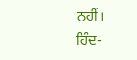ਨਹੀਂ।
ਹਿੰਦ-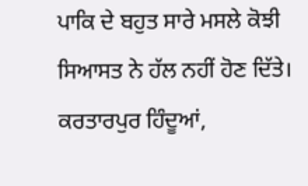ਪਾਕਿ ਦੇ ਬਹੁਤ ਸਾਰੇ ਮਸਲੇ ਕੋਝੀ ਸਿਆਸਤ ਨੇ ਹੱਲ ਨਹੀਂ ਹੋਣ ਦਿੱਤੇ। ਕਰਤਾਰਪੁਰ ਹਿੰਦੂਆਂ,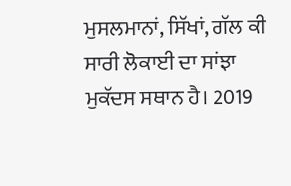ਮੁਸਲਮਾਨਾਂ, ਸਿੱਖਾਂ, ਗੱਲ ਕੀ ਸਾਰੀ ਲੋਕਾਈ ਦਾ ਸਾਂਝਾ ਮੁਕੱਦਸ ਸਥਾਨ ਹੈ। 2019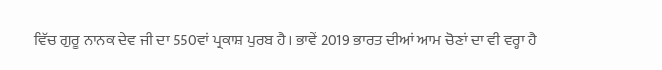ਵਿੱਚ ਗੁਰੂ ਨਾਨਕ ਦੇਵ ਜੀ ਦਾ 550ਵਾਂ ਪ੍ਰਕਾਸ਼ ਪੁਰਬ ਹੈ। ਭਾਵੇਂ 2019 ਭਾਰਤ ਦੀਆਂ ਆਮ ਚੋਣਾਂ ਦਾ ਵੀ ਵਰ੍ਹਾ ਹੈ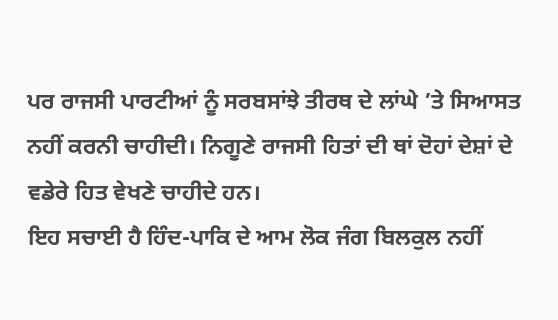ਪਰ ਰਾਜਸੀ ਪਾਰਟੀਆਂ ਨੂੰ ਸਰਬਸਾਂਝੇ ਤੀਰਥ ਦੇ ਲਾਂਘੇ ’ਤੇ ਸਿਆਸਤ ਨਹੀਂ ਕਰਨੀ ਚਾਹੀਦੀ। ਨਿਗੂਣੇ ਰਾਜਸੀ ਹਿਤਾਂ ਦੀ ਥਾਂ ਦੋਹਾਂ ਦੇਸ਼ਾਂ ਦੇ ਵਡੇਰੇ ਹਿਤ ਵੇਖਣੇ ਚਾਹੀਦੇ ਹਨ।
ਇਹ ਸਚਾਈ ਹੈ ਹਿੰਦ-ਪਾਕਿ ਦੇ ਆਮ ਲੋਕ ਜੰਗ ਬਿਲਕੁਲ ਨਹੀਂ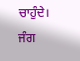ਚਾਹੁੰਦੇ। ਜੰਗ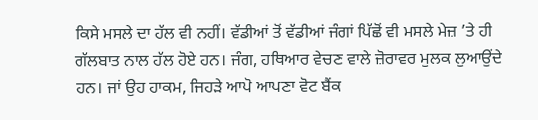ਕਿਸੇ ਮਸਲੇ ਦਾ ਹੱਲ ਵੀ ਨਹੀਂ। ਵੱਡੀਆਂ ਤੋਂ ਵੱਡੀਆਂ ਜੰਗਾਂ ਪਿੱਛੋਂ ਵੀ ਮਸਲੇ ਮੇਜ਼ ’ਤੇ ਹੀ ਗੱਲਬਾਤ ਨਾਲ ਹੱਲ ਹੋਏ ਹਨ। ਜੰਗ, ਹਥਿਆਰ ਵੇਚਣ ਵਾਲੇ ਜ਼ੋਰਾਵਰ ਮੁਲਕ ਲੁਆਉਂਦੇ ਹਨ। ਜਾਂ ਉਹ ਹਾਕਮ, ਜਿਹੜੇ ਆਪੋ ਆਪਣਾ ਵੋਟ ਬੈਂਕ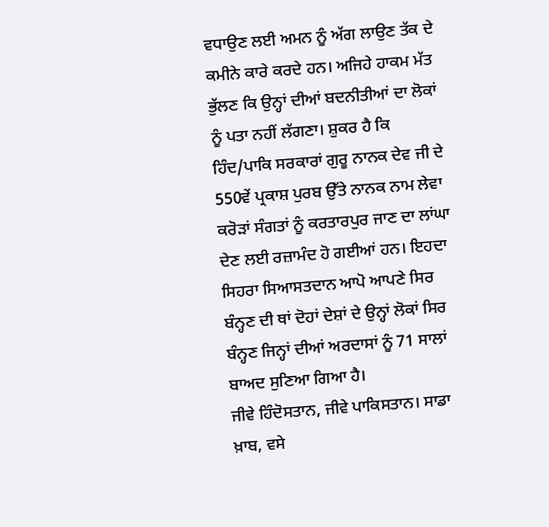ਵਧਾਉਣ ਲਈ ਅਮਨ ਨੂੰ ਅੱਗ ਲਾਉਣ ਤੱਕ ਦੇ ਕਮੀਨੇ ਕਾਰੇ ਕਰਦੇ ਹਨ। ਅਜਿਹੇ ਹਾਕਮ ਮੱਤ ਭੁੱਲਣ ਕਿ ਉਨ੍ਹਾਂ ਦੀਆਂ ਬਦਨੀਤੀਆਂ ਦਾ ਲੋਕਾਂ ਨੂੰ ਪਤਾ ਨਹੀਂ ਲੱਗਣਾ। ਸ਼ੁਕਰ ਹੈ ਕਿ ਹਿੰਦ/ਪਾਕਿ ਸਰਕਾਰਾਂ ਗੁਰੂ ਨਾਨਕ ਦੇਵ ਜੀ ਦੇ 550ਵੇਂ ਪ੍ਰਕਾਸ਼ ਪੁਰਬ ਉੱਤੇ ਨਾਨਕ ਨਾਮ ਲੇਵਾ ਕਰੋੜਾਂ ਸੰਗਤਾਂ ਨੂੰ ਕਰਤਾਰਪੁਰ ਜਾਣ ਦਾ ਲਾਂਘਾ ਦੇਣ ਲਈ ਰਜ਼ਾਮੰਦ ਹੋ ਗਈਆਂ ਹਨ। ਇਹਦਾ ਸਿਹਰਾ ਸਿਆਸਤਦਾਨ ਆਪੋ ਆਪਣੇ ਸਿਰ ਬੰਨ੍ਹਣ ਦੀ ਥਾਂ ਦੋਹਾਂ ਦੇਸ਼ਾਂ ਦੇ ਉਨ੍ਹਾਂ ਲੋਕਾਂ ਸਿਰ ਬੰਨ੍ਹਣ ਜਿਨ੍ਹਾਂ ਦੀਆਂ ਅਰਦਾਸਾਂ ਨੂੰ 71 ਸਾਲਾਂ ਬਾਅਦ ਸੁਣਿਆ ਗਿਆ ਹੈ।
ਜੀਵੇ ਹਿੰਦੋਸਤਾਨ, ਜੀਵੇ ਪਾਕਿਸਤਾਨ। ਸਾਡਾ ਖ਼ਾਬ, ਵਸੇ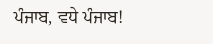ਪੰਜਾਬ, ਵਧੇ ਪੰਜਾਬ!